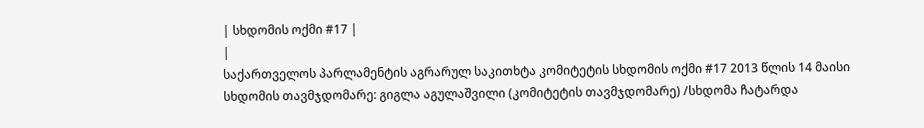| სხდომის ოქმი #17 |
|
საქართველოს პარლამენტის აგრარულ საკითხტა კომიტეტის სხდომის ოქმი #17 2013 წლის 14 მაისი
სხდომის თავმჯდომარე: გიგლა აგულაშვილი (კომიტეტის თავმჯდომარე) /სხდომა ჩატარდა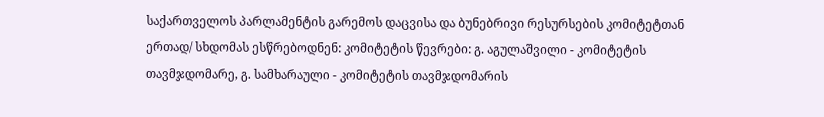საქართველოს პარლამენტის გარემოს დაცვისა და ბუნებრივი რესურსების კომიტეტთან ერთად/ სხდომას ესწრებოდნენ: კომიტეტის წევრები: გ. აგულაშვილი - კომიტეტის თავმჯდომარე, გ. სამხარაული - კომიტეტის თავმჯდომარის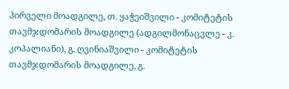პირველი მოადგილე, თ. ყაჭეიშვილი - კომიტეტის თავმჯდომარის მოადგილე (ადგილმონაცვლე - კ. კოპალიანი), გ. ღვინიაშვილი - კომიტეტის თავმჯდომარის მოადგილე, გ.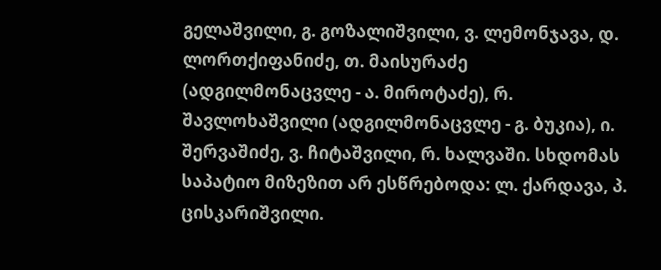გელაშვილი, გ. გოზალიშვილი, ვ. ლემონჯავა, დ. ლორთქიფანიძე, თ. მაისურაძე (ადგილმონაცვლე - ა. მიროტაძე), რ. შავლოხაშვილი (ადგილმონაცვლე - გ. ბუკია), ი. შერვაშიძე, ვ. ჩიტაშვილი, რ. ხალვაში. სხდომას საპატიო მიზეზით არ ესწრებოდა: ლ. ქარდავა, პ. ცისკარიშვილი.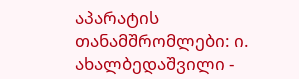აპარატის თანამშრომლები: ი. ახალბედაშვილი -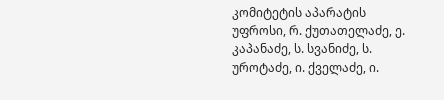კომიტეტის აპარატის უფროსი, რ. ქუთათელაძე, ე. კაპანაძე, ს. სვანიძე, ს. უროტაძე, ი. ქველაძე, ი.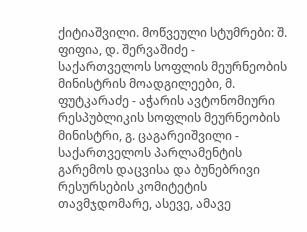ქიტიაშვილი. მოწვეული სტუმრები: შ. ფიფია, დ. შერვაშიძე - საქართველოს სოფლის მეურნეობის მინისტრის მოადგილეები, მ. ფუტკარაძე - აჭარის ავტონომიური რესპუბლიკის სოფლის მეურნეობის მინისტრი, გ. ცაგარეიშვილი - საქართველოს პარლამენტის გარემოს დაცვისა და ბუნებრივი რესურსების კომიტეტის თავმჯდომარე, ასევე, ამავე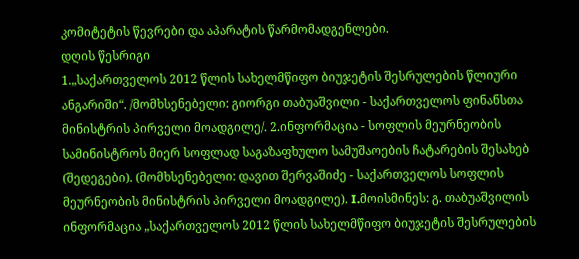კომიტეტის წევრები და აპარატის წარმომადგენლები.
დღის წესრიგი
1.„საქართველოს 2012 წლის სახელმწიფო ბიუჯეტის შესრულების წლიური ანგარიში“. /მომხსენებელი: გიორგი თაბუაშვილი - საქართველოს ფინანსთა მინისტრის პირველი მოადგილე/. 2.ინფორმაცია - სოფლის მეურნეობის სამინისტროს მიერ სოფლად საგაზაფხულო სამუშაოების ჩატარების შესახებ (შედეგები). (მომხსენებელი: დავით შერვაშიძე - საქართველოს სოფლის მეურნეობის მინისტრის პირველი მოადგილე). I.მოისმინეს: გ. თაბუაშვილის ინფორმაცია „საქართველოს 2012 წლის სახელმწიფო ბიუჯეტის შესრულების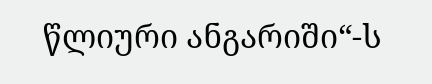წლიური ანგარიში“-ს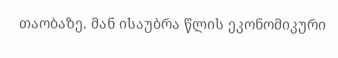თაობაზე. მან ისაუბრა წლის ეკონომიკური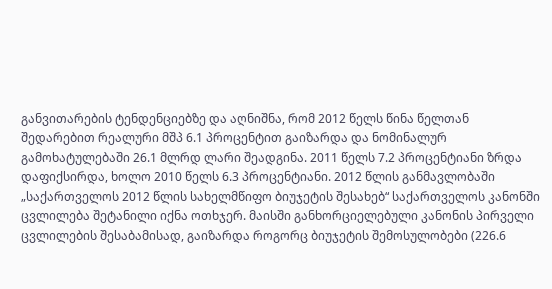განვითარების ტენდენციებზე და აღნიშნა, რომ 2012 წელს წინა წელთან შედარებით რეალური მშპ 6.1 პროცენტით გაიზარდა და ნომინალურ გამოხატულებაში 26.1 მლრდ ლარი შეადგინა. 2011 წელს 7.2 პროცენტიანი ზრდა დაფიქსირდა, ხოლო 2010 წელს 6.3 პროცენტიანი. 2012 წლის განმავლობაში „საქართველოს 2012 წლის სახელმწიფო ბიუჯეტის შესახებ“ საქართველოს კანონში ცვლილება შეტანილი იქნა ოთხჯერ. მაისში განხორციელებული კანონის პირველი ცვლილების შესაბამისად, გაიზარდა როგორც ბიუჯეტის შემოსულობები (226.6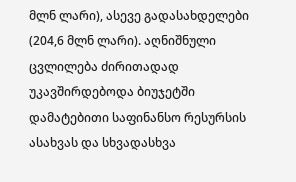მლნ ლარი), ასევე გადასახდელები (204,6 მლნ ლარი). აღნიშნული ცვლილება ძირითადად უკავშირდებოდა ბიუჯეტში დამატებითი საფინანსო რესურსის ასახვას და სხვადასხვა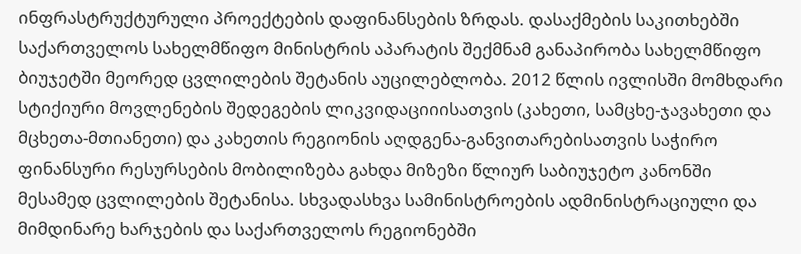ინფრასტრუქტურული პროექტების დაფინანსების ზრდას. დასაქმების საკითხებში საქართველოს სახელმწიფო მინისტრის აპარატის შექმნამ განაპირობა სახელმწიფო ბიუჯეტში მეორედ ცვლილების შეტანის აუცილებლობა. 2012 წლის ივლისში მომხდარი სტიქიური მოვლენების შედეგების ლიკვიდაციიისათვის (კახეთი, სამცხე-ჯავახეთი და მცხეთა-მთიანეთი) და კახეთის რეგიონის აღდგენა-განვითარებისათვის საჭირო ფინანსური რესურსების მობილიზება გახდა მიზეზი წლიურ საბიუჯეტო კანონში მესამედ ცვლილების შეტანისა. სხვადასხვა სამინისტროების ადმინისტრაციული და მიმდინარე ხარჯების და საქართველოს რეგიონებში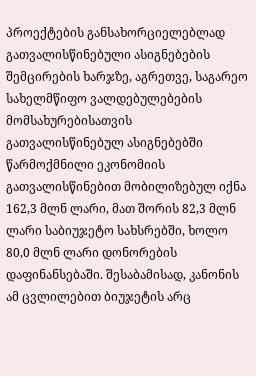პროექტების განსახორციელებლად გათვალისწინებული ასიგნებების შემცირების ხარჯზე, აგრეთვე, საგარეო სახელმწიფო ვალდებულებების მომსახურებისათვის გათვალისწინებულ ასიგნებებში წარმოქმნილი ეკონომიის გათვალისწინებით მობილიზებულ იქნა 162,3 მლნ ლარი, მათ შორის 82,3 მლნ ლარი საბიუჯეტო სახსრებში, ხოლო 80,0 მლნ ლარი დონორების დაფინანსებაში. შესაბამისად, კანონის ამ ცვლილებით ბიუჯეტის არც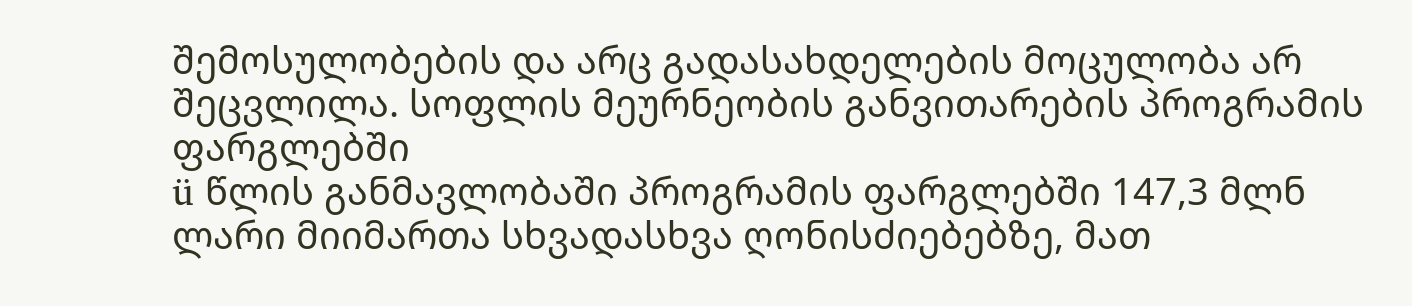შემოსულობების და არც გადასახდელების მოცულობა არ შეცვლილა. სოფლის მეურნეობის განვითარების პროგრამის ფარგლებში
ü წლის განმავლობაში პროგრამის ფარგლებში 147,3 მლნ ლარი მიიმართა სხვადასხვა ღონისძიებებზე, მათ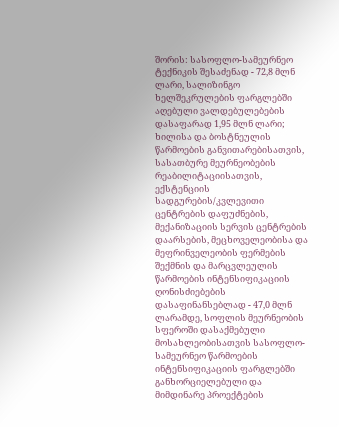შორის: სასოფლო-სამეურნეო ტექნიკის შესაძენად - 72,8 მლნ ლარი, სალიზინგო ხელშეკრულების ფარგლებში აღებული ვალდებულებების დასაფარად 1,95 მლნ ლარი; ხილისა და ბოსტნეულის წარმოების განვითარებისათვის, სასათბურე მეურნეობების რეაბილიტაციისათვის, ექსტენციის სადგურების/კვლევითი ცენტრების დაფუძნების, მექანიზაციის სერვის ცენტრების დაარსების, მეცხოველეობისა და მეფრინველეობის ფერმების შექმნის და მარცვლეულის წარმოების ინტენსიფიკაციის ღონისძიებების დასაფინანსებლად - 47,0 მლნ ლარამდე, სოფლის მეურნეობის სფეროში დასაქმებული მოსახლეობისათვის სასოფლო-სამეურნეო წარმოების ინტენსიფიკაციის ფარგლებში განხორციელებული და მიმდინარე პროექტების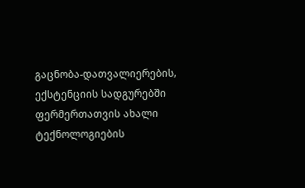გაცნობა-დათვალიერების, ექსტენციის სადგურებში ფერმერთათვის ახალი ტექნოლოგიების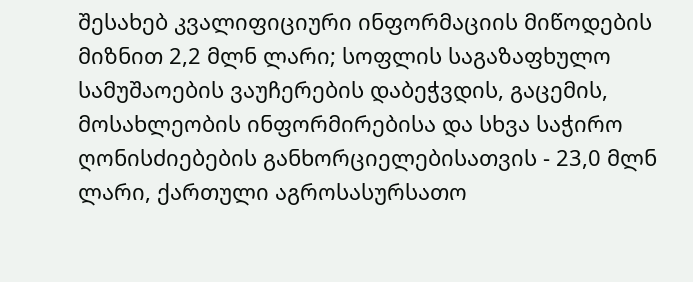შესახებ კვალიფიციური ინფორმაციის მიწოდების მიზნით 2,2 მლნ ლარი; სოფლის საგაზაფხულო სამუშაოების ვაუჩერების დაბეჭვდის, გაცემის, მოსახლეობის ინფორმირებისა და სხვა საჭირო ღონისძიებების განხორციელებისათვის - 23,0 მლნ ლარი, ქართული აგროსასურსათო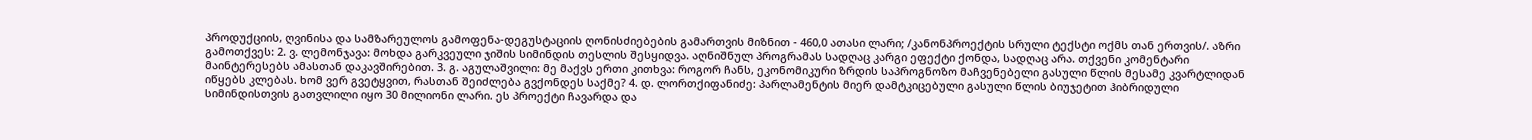პროდუქციის, ღვინისა და სამზარეულოს გამოფენა-დეგუსტაციის ღონისძიებების გამართვის მიზნით - 460,0 ათასი ლარი; /კანონპროექტის სრული ტექსტი ოქმს თან ერთვის/. აზრი გამოთქვეს: 2. ვ. ლემონჯავა: მოხდა გარკვეული ჯიშის სიმინდის თესლის შესყიდვა. აღნიშნულ პროგრამას სადღაც კარგი ეფექტი ქონდა, სადღაც არა. თქვენი კომენტარი მაინტერესებს ამასთან დაკავშირებით. 3. გ. აგულაშვილი: მე მაქვს ერთი კითხვა: როგორ ჩანს, ეკონომიკური ზრდის საპროგნოზო მაჩვენებელი გასული წლის მესამე კვარტლიდან იწყებს კლებას. ხომ ვერ გვეტყვით, რასთან შეიძლება გვქონდეს საქმე? 4. დ. ლორთქიფანიძე: პარლამენტის მიერ დამტკიცებული გასული წლის ბიუჯეტით ჰიბრიდული სიმინდისთვის გათვლილი იყო 30 მილიონი ლარი. ეს პროექტი ჩავარდა და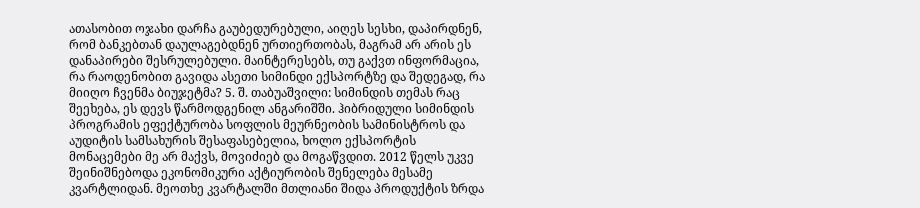ათასობით ოჯახი დარჩა გაუბედურებული, აიღეს სესხი, დაპირდნენ, რომ ბანკებთან დაულაგებდნენ ურთიერთობას, მაგრამ არ არის ეს დანაპირები შესრულებული. მაინტერესებს, თუ გაქვთ ინფორმაცია, რა რაოდენობით გავიდა ასეთი სიმინდი ექსპორტზე და შედეგად, რა მიიღო ჩვენმა ბიუჯეტმა? 5. შ. თაბუაშვილი: სიმინდის თემას რაც შეეხება, ეს დევს წარმოდგენილ ანგარიშში. ჰიბრიდული სიმინდის პროგრამის ეფექტურობა სოფლის მეურნეობის სამინისტროს და აუდიტის სამსახურის შესაფასებელია, ხოლო ექსპორტის მონაცემები მე არ მაქვს, მოვიძიებ და მოგაწვდით. 2012 წელს უკვე შეინიშნებოდა ეკონომიკური აქტიურობის შენელება მესამე კვარტლიდან. მეოთხე კვარტალში მთლიანი შიდა პროდუქტის ზრდა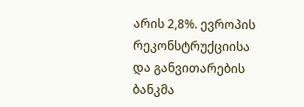არის 2,8%. ევროპის რეკონსტრუქციისა და განვითარების ბანკმა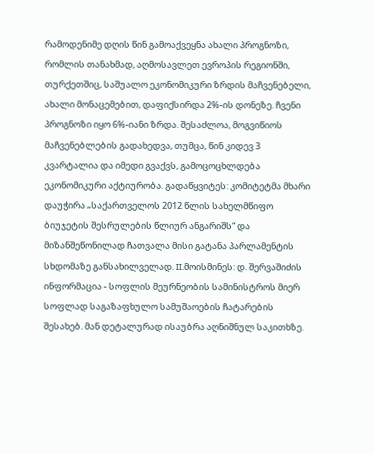რამოდენიმე დღის წინ გამოაქვეყნა ახალი პროგნოზი, რომლის თანახმად, აღმოსავლეთ ევროპის რეგიონში, თურქეთშიც, საშუალო ეკონომიკური ზრდის მაჩვენებელი, ახალი მონაცემებით, დაფიქსირდა 2%-ის დონეზე. ჩვენი პროგნოზი იყო 6%-იანი ზრდა. შესაძლოა, მოგვიწიოს მაჩვენებლების გადახედვა, თუმცა, წინ კიდევ 3 კვარტალია და იმედი გვაქვს, გამოცოცხლდება ეკონომიკური აქტიურობა. გადაწყვიტეს: კომიტეტმა მხარი დაუჭირა „საქართველოს 2012 წლის სახელმწიფო ბიუჯეტის შესრულების წლიურ ანგარიშს“ და მიზანშეწონილად ჩათვალა მისი გატანა პარლამენტის სხდომაზე განსახილველად. II.მოისმინეს: დ. შერვაშიძის ინფორმაცია - სოფლის მეურნეობის სამინისტროს მიერ სოფლად საგაზაფხულო სამუშაოების ჩატარების შესახებ. მან დეტალურად ისაუბრა აღნიშნულ საკითხზე.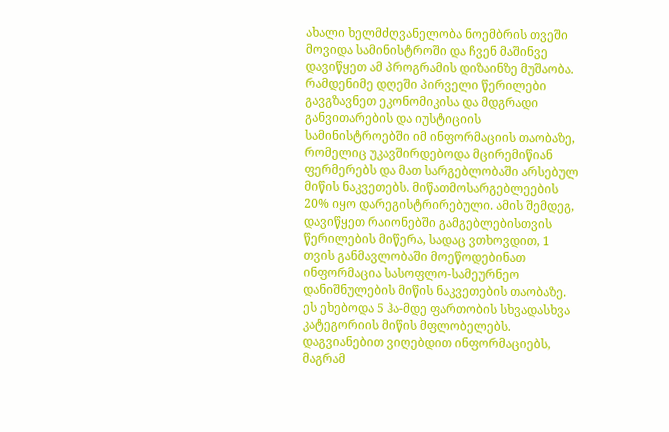ახალი ხელმძღვანელობა ნოემბრის თვეში მოვიდა სამინისტროში და ჩვენ მაშინვე დავიწყეთ ამ პროგრამის დიზაინზე მუშაობა. რამდენიმე დღეში პირველი წერილები გავგზავნეთ ეკონომიკისა და მდგრადი განვითარების და იუსტიციის სამინისტროებში იმ ინფორმაციის თაობაზე, რომელიც უკავშირდებოდა მცირემიწიან ფერმერებს და მათ სარგებლობაში არსებულ მიწის ნაკვეთებს. მიწათმოსარგებლეების 20% იყო დარეგისტრირებული. ამის შემდეგ, დავიწყეთ რაიონებში გამგებლებისთვის წერილების მიწერა, სადაც ვთხოვდით, 1 თვის განმავლობაში მოეწოდებინათ ინფორმაცია სასოფლო-სამეურნეო დანიშნულების მიწის ნაკვეთების თაობაზე. ეს ეხებოდა 5 ჰა-მდე ფართობის სხვადასხვა კატეგორიის მიწის მფლობელებს. დაგვიანებით ვიღებდით ინფორმაციებს, მაგრამ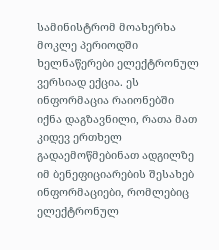სამინისტრომ მოახერხა მოკლე პერიოდში ხელნაწერები ელექტრონულ ვერსიად ექცია. ეს ინფორმაცია რაიონებში იქნა დაგზავნილი, რათა მათ კიდევ ერთხელ გადაემოწმებინათ ადგილზე იმ ბენეფიციარების შესახებ ინფორმაციები, რომლებიც ელექტრონულ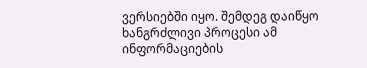ვერსიებში იყო. შემდეგ დაიწყო ხანგრძლივი პროცესი ამ ინფორმაციების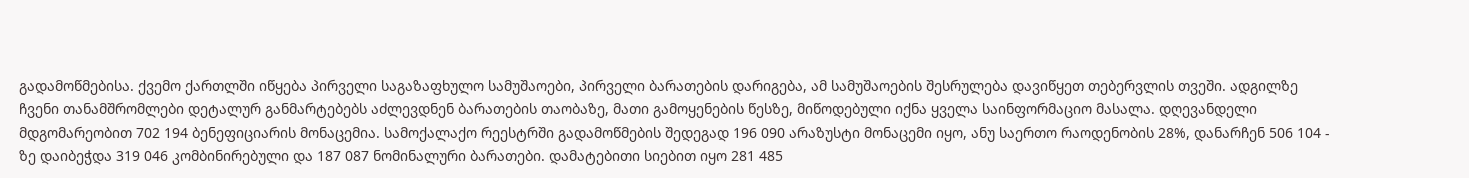გადამოწმებისა. ქვემო ქართლში იწყება პირველი საგაზაფხულო სამუშაოები, პირველი ბარათების დარიგება, ამ სამუშაოების შესრულება დავიწყეთ თებერვლის თვეში. ადგილზე ჩვენი თანამშრომლები დეტალურ განმარტებებს აძლევდნენ ბარათების თაობაზე, მათი გამოყენების წესზე, მიწოდებული იქნა ყველა საინფორმაციო მასალა. დღევანდელი მდგომარეობით 702 194 ბენეფიციარის მონაცემია. სამოქალაქო რეესტრში გადამოწმების შედეგად 196 090 არაზუსტი მონაცემი იყო, ანუ საერთო რაოდენობის 28%, დანარჩენ 506 104 - ზე დაიბეჭდა 319 046 კომბინირებული და 187 087 ნომინალური ბარათები. დამატებითი სიებით იყო 281 485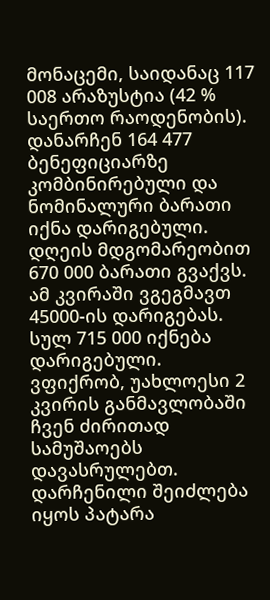მონაცემი, საიდანაც 117 008 არაზუსტია (42 % საერთო რაოდენობის). დანარჩენ 164 477 ბენეფიციარზე კომბინირებული და ნომინალური ბარათი იქნა დარიგებული. დღეის მდგომარეობით 670 000 ბარათი გვაქვს. ამ კვირაში ვგეგმავთ 45000-ის დარიგებას. სულ 715 000 იქნება დარიგებული. ვფიქრობ, უახლოესი 2 კვირის განმავლობაში ჩვენ ძირითად სამუშაოებს დავასრულებთ. დარჩენილი შეიძლება იყოს პატარა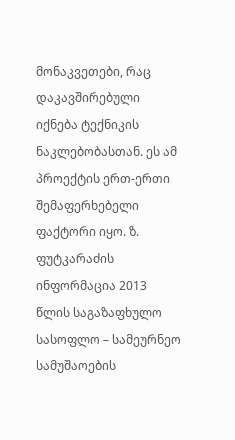მონაკვეთები, რაც დაკავშირებული იქნება ტექნიკის ნაკლებობასთან. ეს ამ პროექტის ერთ-ერთი შემაფერხებელი ფაქტორი იყო. ზ. ფუტკარაძის ინფორმაცია 2013 წლის საგაზაფხულო სასოფლო – სამეურნეო სამუშაოების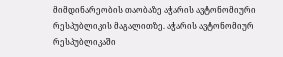მიმდინარეობის თაობაზე აჭარის ავტონომიური რესპუბლიკის მაგალითზე. აჭარის ავტონომიურ რესპუბლიკაში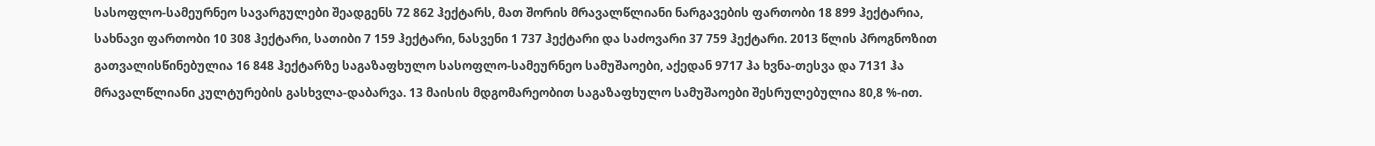სასოფლო-სამეურნეო სავარგულები შეადგენს 72 862 ჰექტარს, მათ შორის მრავალწლიანი ნარგავების ფართობი 18 899 ჰექტარია, სახნავი ფართობი 10 308 ჰექტარი, სათიბი 7 159 ჰექტარი, ნასვენი 1 737 ჰექტარი და საძოვარი 37 759 ჰექტარი. 2013 წლის პროგნოზით გათვალისწინებულია 16 848 ჰექტარზე საგაზაფხულო სასოფლო-სამეურნეო სამუშაოები, აქედან 9717 ჰა ხვნა-თესვა და 7131 ჰა მრავალწლიანი კულტურების გასხვლა-დაბარვა. 13 მაისის მდგომარეობით საგაზაფხულო სამუშაოები შესრულებულია 80,8 %-ით.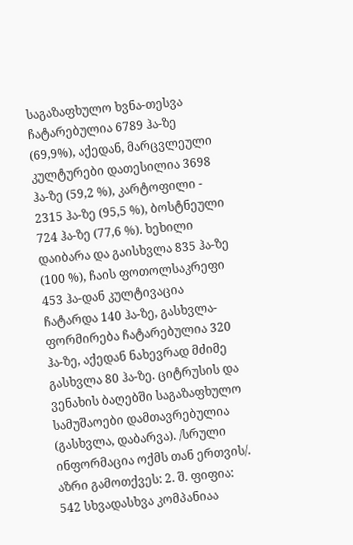საგაზაფხულო ხვნა-თესვა ჩატარებულია 6789 ჰა-ზე (69,9%), აქედან, მარცვლეული კულტურები დათესილია 3698 ჰა-ზე (59,2 %), კარტოფილი - 2315 ჰა-ზე (95,5 %), ბოსტნეული 724 ჰა-ზე (77,6 %). ხეხილი დაიბარა და გაისხვლა 835 ჰა-ზე (100 %), ჩაის ფოთოლსაკრეფი 453 ჰა-დან კულტივაცია ჩატარდა 140 ჰა-ზე, გასხვლა-ფორმირება ჩატარებულია 320 ჰა-ზე, აქედან ნახევრად მძიმე გასხვლა 80 ჰა-ზე. ციტრუსის და ვენახის ბაღებში საგაზაფხულო სამუშაოები დამთავრებულია (გასხვლა, დაბარვა). /სრული ინფორმაცია ოქმს თან ერთვის/. აზრი გამოთქვეს: 2. შ. ფიფია: 542 სხვადასხვა კომპანიაა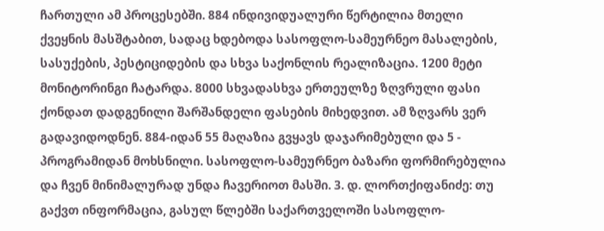ჩართული ამ პროცესებში. 884 ინდივიდუალური წერტილია მთელი ქვეყნის მასშტაბით, სადაც ხდებოდა სასოფლო-სამეურნეო მასალების, სასუქების, პესტიციდების და სხვა საქონლის რეალიზაცია. 1200 მეტი მონიტორინგი ჩატარდა. 8000 სხვადასხვა ერთეულზე ზღვრული ფასი ქონდათ დადგენილი შარშანდელი ფასების მიხედვით. ამ ზღვარს ვერ გადავიდოდნენ. 884-იდან 55 მაღაზია გვყავს დაჯარიმებული და 5 - პროგრამიდან მოხსნილი. სასოფლო-სამეურნეო ბაზარი ფორმირებულია და ჩვენ მინიმალურად უნდა ჩავერიოთ მასში. 3. დ. ლორთქიფანიძე: თუ გაქვთ ინფორმაცია, გასულ წლებში საქართველოში სასოფლო-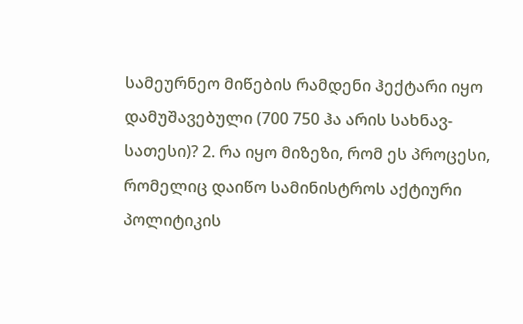სამეურნეო მიწების რამდენი ჰექტარი იყო დამუშავებული (700 750 ჰა არის სახნავ-სათესი)? 2. რა იყო მიზეზი, რომ ეს პროცესი, რომელიც დაიწო სამინისტროს აქტიური პოლიტიკის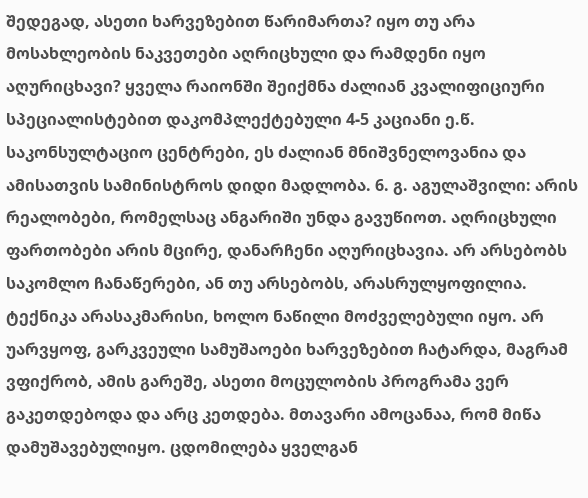შედეგად, ასეთი ხარვეზებით წარიმართა? იყო თუ არა მოსახლეობის ნაკვეთები აღრიცხული და რამდენი იყო აღურიცხავი? ყველა რაიონში შეიქმნა ძალიან კვალიფიციური სპეციალისტებით დაკომპლექტებული 4-5 კაციანი ე.წ. საკონსულტაციო ცენტრები, ეს ძალიან მნიშვნელოვანია და ამისათვის სამინისტროს დიდი მადლობა. 6. გ. აგულაშვილი: არის რეალობები, რომელსაც ანგარიში უნდა გავუწიოთ. აღრიცხული ფართობები არის მცირე, დანარჩენი აღურიცხავია. არ არსებობს საკომლო ჩანაწერები, ან თუ არსებობს, არასრულყოფილია. ტექნიკა არასაკმარისი, ხოლო ნაწილი მოძველებული იყო. არ უარვყოფ, გარკვეული სამუშაოები ხარვეზებით ჩატარდა, მაგრამ ვფიქრობ, ამის გარეშე, ასეთი მოცულობის პროგრამა ვერ გაკეთდებოდა და არც კეთდება. მთავარი ამოცანაა, რომ მიწა დამუშავებულიყო. ცდომილება ყველგან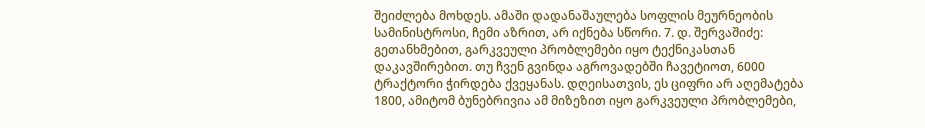შეიძლება მოხდეს. ამაში დადანაშაულება სოფლის მეურნეობის სამინისტროსი, ჩემი აზრით, არ იქნება სწორი. 7. დ. შერვაშიძე: გეთანხმებით, გარკვეული პრობლემები იყო ტექნიკასთან დაკავშირებით. თუ ჩვენ გვინდა აგროვადებში ჩავეტიოთ, 6000 ტრაქტორი ჭირდება ქვეყანას. დღეისათვის, ეს ციფრი არ აღემატება 1800, ამიტომ ბუნებრივია ამ მიზეზით იყო გარკვეული პრობლემები,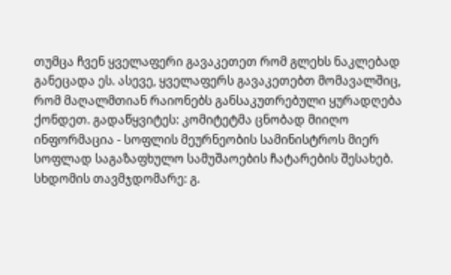თუმცა ჩვენ ყველაფერი გავაკეთეთ რომ გლეხს ნაკლებად განეცადა ეს. ასევე, ყველაფერს გავაკეთებთ მომავალშიც, რომ მაღალმთიან რაიონებს განსაკუთრებული ყურადღება ქონდეთ. გადაწყვიტეს: კომიტეტმა ცნობად მიიღო ინფორმაცია - სოფლის მეურნეობის სამინისტროს მიერ სოფლად საგაზაფხულო სამუშაოების ჩატარების შესახებ.
სხდომის თავმჯდომარე: გ.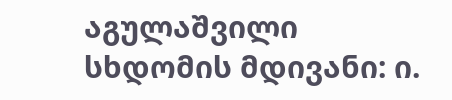აგულაშვილი
სხდომის მდივანი: ი.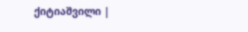ქიტიაშვილი |